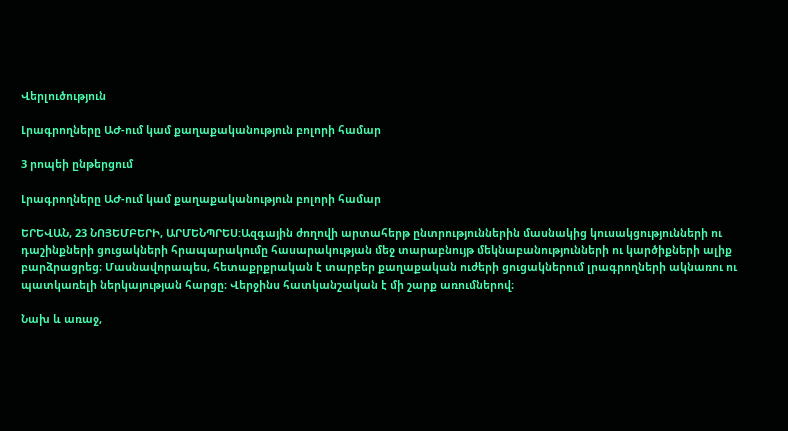Վերլուծություն

Լրագրողները ԱԺ-ում կամ քաղաքականություն բոլորի համար

3 րոպեի ընթերցում

Լրագրողները ԱԺ-ում կամ քաղաքականություն բոլորի համար

ԵՐԵՎԱՆ, 23 ՆՈՅԵՄԲԵՐԻ, ԱՐՄԵՆՊՐԵՍ:Ազգային ժողովի արտահերթ ընտրություններին մասնակից կուսակցությունների ու դաշինքների ցուցակների հրապարակումը հասարակության մեջ տարաբնույթ մեկնաբանությունների ու կարծիքների ալիք բարձրացրեց։ Մասնավորապես, հետաքրքրական է տարբեր քաղաքական ուժերի ցուցակներում լրագրողների ակնառու ու պատկառելի ներկայության հարցը։ Վերջինս հատկանշական է մի շարք առումներով։

Նախ և առաջ,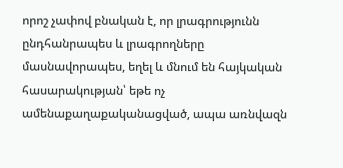որոշ չափով բնական է, որ լրագրությունն ընդհանրապես և լրագրողները մասնավորապես, եղել և մնում են հայկական հասարակության՝ եթե ոչ ամենաքաղաքականացված, ապա առնվազն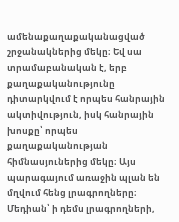ամենաքաղաքականացված շրջանակներից մեկը։ Եվ սա տրամաբանական է, երբ քաղաքականությունը դիտարկվում է որպես հանրային ակտիվություն, իսկ հանրային խոսքը՝ որպես քաղաքականության հիմնասյուներից մեկը։ Այս պարագայում առաջին պլան են մղվում հենց լրագրողները։ Մեդիան՝ ի դեմս լրագրողների,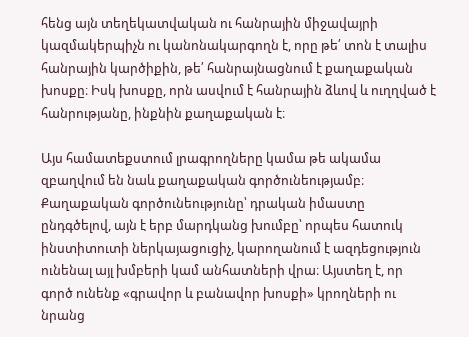հենց այն տեղեկատվական ու հանրային միջավայրի կազմակերպիչն ու կանոնակարգողն է, որը թե՛ տոն է տալիս հանրային կարծիքին, թե՛ հանրայնացնում է քաղաքական խոսքը։ Իսկ խոսքը, որն ասվում է հանրային ձևով և ուղղված է հանրությանը, ինքնին քաղաքական է։

Այս համատեքստում լրագրողները կամա թե ակամա զբաղվում են նաև քաղաքական գործունեությամբ։ Քաղաքական գործունեությունը՝ դրական իմաստը ընդգծելով, այն է երբ մարդկանց խումբը՝ որպես հատուկ ինստիտուտի ներկայացուցիչ, կարողանում է ազդեցություն ունենալ այլ խմբերի կամ անհատների վրա։ Այստեղ է, որ գործ ունենք «գրավոր և բանավոր խոսքի» կրողների ու նրանց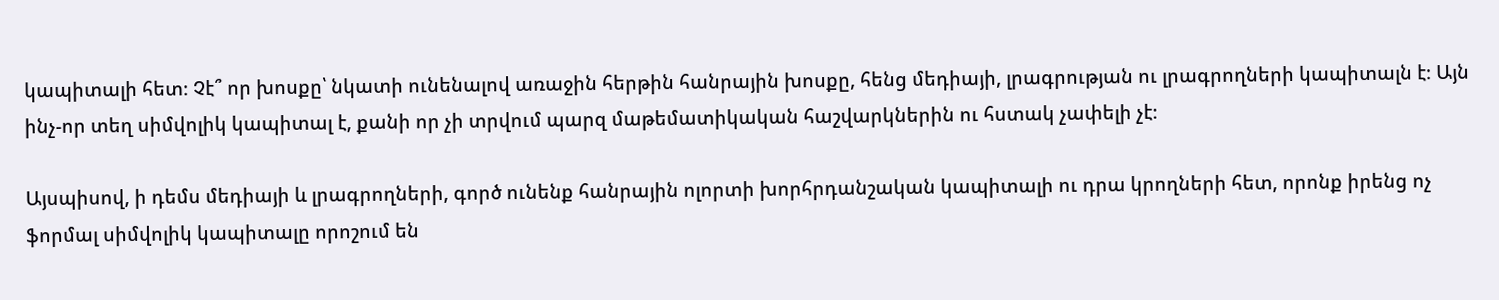կապիտալի հետ։ Չէ՞ որ խոսքը՝ նկատի ունենալով առաջին հերթին հանրային խոսքը, հենց մեդիայի, լրագրության ու լրագրողների կապիտալն է։ Այն ինչ-որ տեղ սիմվոլիկ կապիտալ է, քանի որ չի տրվում պարզ մաթեմատիկական հաշվարկներին ու հստակ չափելի չէ։

Այսպիսով, ի դեմս մեդիայի և լրագրողների, գործ ունենք հանրային ոլորտի խորհրդանշական կապիտալի ու դրա կրողների հետ, որոնք իրենց ոչ ֆորմալ սիմվոլիկ կապիտալը որոշում են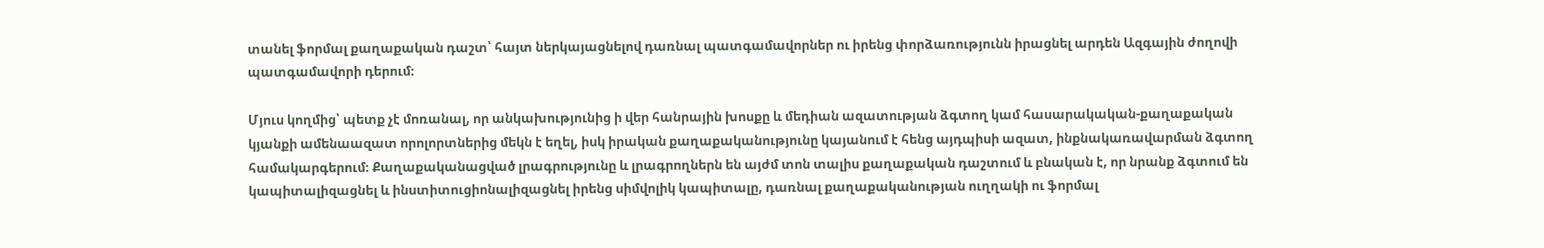տանել ֆորմալ քաղաքական դաշտ՝ հայտ ներկայացնելով դառնալ պատգամավորներ ու իրենց փորձառությունն իրացնել արդեն Ազգային ժողովի պատգամավորի դերում։

Մյուս կողմից՝ պետք չէ մոռանալ, որ անկախությունից ի վեր հանրային խոսքը և մեդիան ազատության ձգտող կամ հասարակական-քաղաքական կյանքի ամենաազատ որոլորտներից մեկն է եղել, իսկ իրական քաղաքականությունը կայանում է հենց այդպիսի ազատ, ինքնակառավարման ձգտող համակարգերում։ Քաղաքականացված լրագրությունը և լրագրողներն են այժմ տոն տալիս քաղաքական դաշտում և բնական է, որ նրանք ձգտում են կապիտալիզացնել և ինստիտուցիոնալիզացնել իրենց սիմվոլիկ կապիտալը, դառնալ քաղաքականության ուղղակի ու ֆորմալ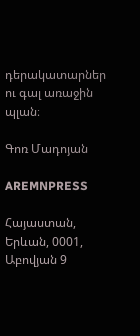դերակատարներ ու գալ առաջին պլան։

Գոռ Մադոյան

AREMNPRESS

Հայաստան, Երևան, 0001, Աբովյան 9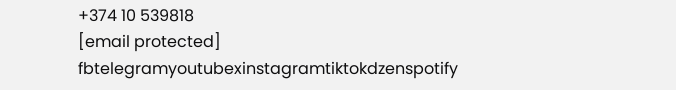+374 10 539818
[email protected]
fbtelegramyoutubexinstagramtiktokdzenspotify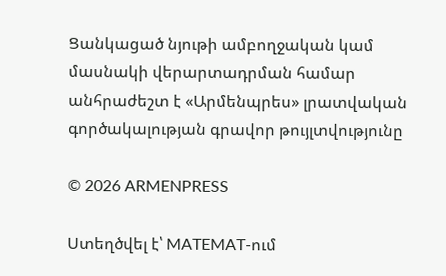Ցանկացած նյութի ամբողջական կամ մասնակի վերարտադրման համար անհրաժեշտ է «Արմենպրես» լրատվական գործակալության գրավոր թույլտվությունը

© 2026 ARMENPRESS

Ստեղծվել է՝ MATEMAT-ում